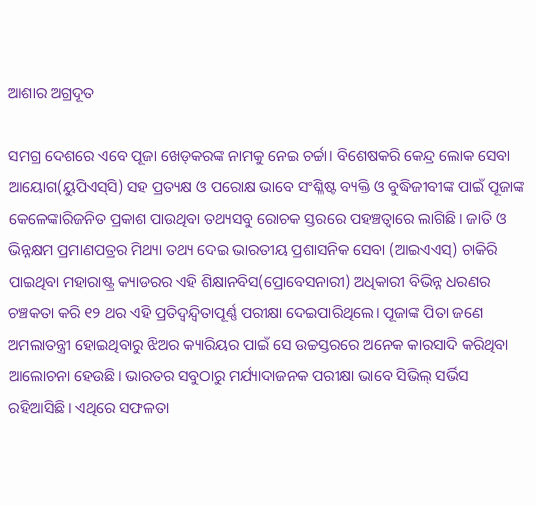ଆଶାର ଅଗ୍ରଦୂତ

ସମଗ୍ର ଦେଶରେ ଏବେ ପୂଜା ଖେଡ୍‌କରଙ୍କ ନାମକୁ ନେଇ ଚର୍ଚ୍ଚା। ବିଶେଷକରି କେନ୍ଦ୍ର ଲୋକ ସେବା ଆୟୋଗ(ୟୁପିଏସ୍‌ସି) ସହ ପ୍ରତ୍ୟକ୍ଷ ଓ ପରୋକ୍ଷ ଭାବେ ସଂଶ୍ଳିଷ୍ଟ ବ୍ୟକ୍ତି ଓ ବୁଦ୍ଧିଜୀବୀଙ୍କ ପାଇଁ ପୂଜାଙ୍କ କେଳେଙ୍କାରିଜନିତ ପ୍ରକାଶ ପାଉଥିବା ତଥ୍ୟସବୁ ରୋଚକ ସ୍ତରରେ ପହଞ୍ଚତ୍ବାରେ ଲାଗିଛି। ଜାତି ଓ ଭିନ୍ନକ୍ଷମ ପ୍ରମାଣପତ୍ରର ମିଥ୍ୟା ତଥ୍ୟ ଦେଇ ଭାରତୀୟ ପ୍ରଶାସନିକ ସେବା (ଆଇଏଏସ୍‌) ଚାକିରି ପାଇଥିବା ମହାରାଷ୍ଟ୍ର କ୍ୟାଡରର ଏହି ଶିକ୍ଷାନବିସ(ପ୍ରୋବେସନାରୀ) ଅଧିକାରୀ ବିଭିନ୍ନ ଧରଣର ଚଞ୍ଚକତା କରି ୧୨ ଥର ଏହି ପ୍ରତିଦ୍ୱନ୍ଦ୍ୱିତାପୂର୍ଣ୍ଣ ପରୀକ୍ଷା ଦେଇପାରିଥିଲେ। ପୂଜାଙ୍କ ପିତା ଜଣେ ଅମଲାତନ୍ତ୍ରୀ ହୋଇଥିବାରୁ ଝିଅର କ୍ୟାରିୟର ପାଇଁ ସେ ଉଚ୍ଚସ୍ତରରେ ଅନେକ କାରସାଦି କରିଥିବା ଆଲୋଚନା ହେଉଛି। ଭାରତର ସବୁଠାରୁ ମର୍ଯ୍ୟାଦାଜନକ ପରୀକ୍ଷା ଭାବେ ସିଭିଲ୍‌ ସର୍ଭିସ ରହିଆସିଛି। ଏଥିରେ ସଫଳତା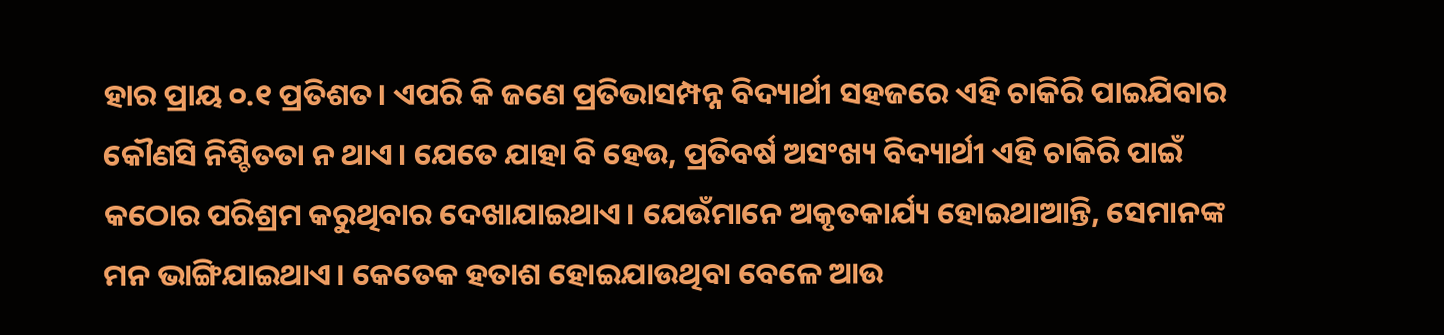ହାର ପ୍ରାୟ ୦.୧ ପ୍ରତିଶତ। ଏପରି କି ଜଣେ ପ୍ରତିଭାସମ୍ପନ୍ନ ବିଦ୍ୟାର୍ଥୀ ସହଜରେ ଏହି ଚାକିରି ପାଇଯିବାର କୌଣସି ନିଶ୍ଚିତତା ନ ଥାଏ। ଯେତେ ଯାହା ବି ହେଉ, ପ୍ରତିବର୍ଷ ଅସଂଖ୍ୟ ବିଦ୍ୟାର୍ଥୀ ଏହି ଚାକିରି ପାଇଁ କଠୋର ପରିଶ୍ରମ କରୁଥିବାର ଦେଖାଯାଇଥାଏ। ଯେଉଁମାନେ ଅକୃତକାର୍ଯ୍ୟ ହୋଇଥାଆନ୍ତି, ସେମାନଙ୍କ ମନ ଭାଙ୍ଗିଯାଇଥାଏ। କେତେକ ହତାଶ ହୋଇଯାଉଥିବା ବେଳେ ଆଉ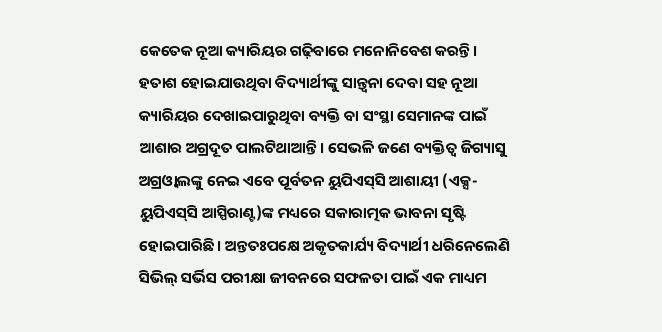କେତେକ ନୂଆ କ୍ୟାରିୟର ଗଢ଼ିବାରେ ମନୋନିବେଶ କରନ୍ତି। ହତାଶ ହୋଇଯାଉଥିବା ବିଦ୍ୟାର୍ଥୀଙ୍କୁ ସାନ୍ତ୍ୱନା ଦେବା ସହ ନୂଆ କ୍ୟାରିୟର ଦେଖାଇପାରୁଥିବା ବ୍ୟକ୍ତି ବା ସଂସ୍ଥା ସେମାନଙ୍କ ପାଇଁ ଆଶାର ଅଗ୍ରଦୂତ ପାଲଟିଥାଆନ୍ତି। ସେଭଳି ଜଣେ ବ୍ୟକ୍ତିତ୍ୱ ଜିଗ୍ୟାସୁ ଅଗ୍ରଓ୍ବାଲଙ୍କୁ ନେଇ ଏବେ ପୂର୍ବତନ ୟୁପିଏସ୍‌ସି ଆଶାୟୀ (ଏକ୍ସ-ୟୁପିଏସ୍‌ସି ଆସ୍ପିରାଣ୍ଟ)ଙ୍କ ମଧ୍ୟରେ ସକାରାତ୍ମକ ଭାବନା ସୃଷ୍ଟି ହୋଇପାରିଛି। ଅନ୍ତତଃପକ୍ଷେ ଅକୃତକାର୍ଯ୍ୟ ବିଦ୍ୟାର୍ଥୀ ଧରିନେଲେଣି ସିଭିଲ୍‌ ସର୍ଭିସ ପରୀକ୍ଷା ଜୀବନରେ ସଫଳତା ପାଇଁ ଏକ ମାଧ୍ୟମ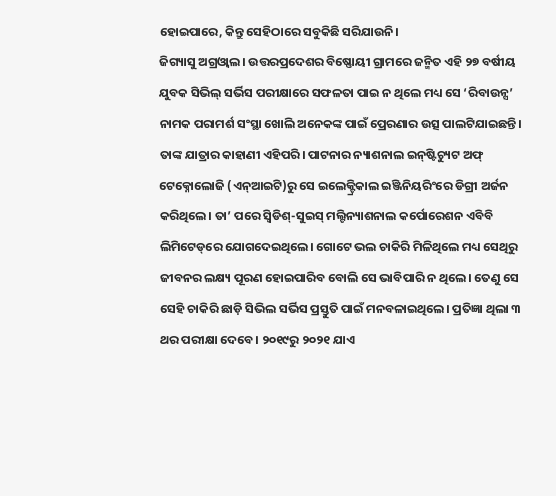ହୋଇପାରେ, କିନ୍ତୁ ସେହିଠାରେ ସବୁକିଛି ସରିଯାଉନି।
ଜିଗ୍ୟାସୁ ଅଗ୍ରଓ୍ବାଲ। ଉତ୍ତରପ୍ରଦେଶର ବିଷ୍ଣୋୟୀ ଗ୍ରାମରେ ଜନ୍ମିତ ଏହି ୨୭ ବର୍ଷୀୟ ଯୁବକ ସିଭିଲ୍‌ ସର୍ଭିସ ପରୀକ୍ଷାରେ ସଫଳତା ପାଇ ନ ଥିଲେ ମଧ୍ୟ ସେ ‘ରିବାଉନ୍ସ’ ନାମକ ପରାମର୍ଶ ସଂସ୍ଥା ଖୋଲି ଅନେକଙ୍କ ପାଇଁ ପ୍ରେରଣାର ଉତ୍ସ ପାଲଟିଯାଇଛନ୍ତି। ତାଙ୍କ ଯାତ୍ରାର କାହାଣୀ ଏହିପରି। ପାଟନାର ନ୍ୟାଶନାଲ ଇନ୍‌ଷ୍ଟିଚ୍ୟୁଟ ଅଫ୍‌ ଟେକ୍ନୋଲୋଜି (ଏନ୍‌ଆଇଟି)ରୁ ସେ ଇଲେକ୍ଟ୍ରିକାଲ ଇଞ୍ଜିନିୟରିଂରେ ଡିଗ୍ରୀ ଅର୍ଜନ କରିଥିଲେ। ତା’ ପରେ ସ୍ବିଡିଶ୍‌-ସୁଇସ୍‌ ମଲ୍ଟିନ୍ୟାଶନାଲ କର୍ପୋରେଶନ ଏବିବି ଲିମିଟେଡ୍‌ରେ ଯୋଗଦେଇଥିଲେ। ଗୋଟେ ଭଲ ଚାକିରି ମିଳିଥିଲେ ମଧ୍ୟ ସେଥିରୁ ଜୀବନର ଲକ୍ଷ୍ୟ ପୂରଣ ହୋଇପାରିବ ବୋଲି ସେ ଭାବିପାରି ନ ଥିଲେ। ତେଣୁ ସେ ସେହି ଚାକିରି ଛାଡ଼ି ସିଭିଲ ସର୍ଭିସ ପ୍ରସ୍ତୁତି ପାଇଁ ମନବଳାଇଥିଲେ। ପ୍ରତିଜ୍ଞା ଥିଲା ୩ ଥର ପରୀକ୍ଷା ଦେବେ। ୨୦୧୯ରୁ ୨୦୨୧ ଯାଏ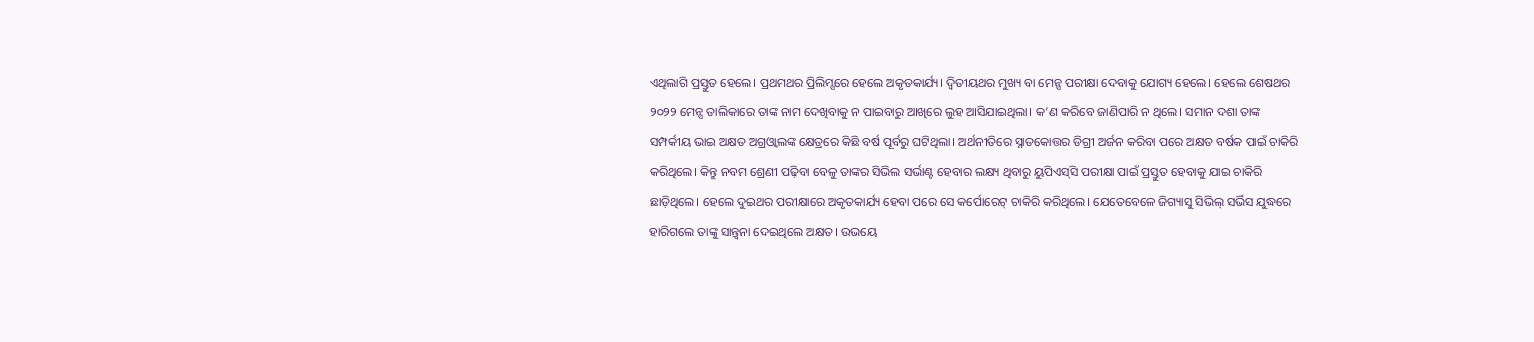ଏଥିଲାଗି ପ୍ରସ୍ତୁତ ହେଲେ। ପ୍ରଥମଥର ପ୍ରିଲିମ୍ସରେ ହେଲେ ଅକୃତକାର୍ଯ୍ୟ। ଦ୍ୱିତୀୟଥର ମୁଖ୍ୟ ବା ମେନ୍ସ ପରୀକ୍ଷା ଦେବାକୁ ଯୋଗ୍ୟ ହେଲେ। ହେଲେ ଶେଷଥର ୨୦୨୨ ମେନ୍ସ ତାଲିକାରେ ତାଙ୍କ ନାମ ଦେଖିବାକୁ ନ ପାଇବାରୁ ଆଖିରେ ଲୁହ ଆସିଯାଇଥିଲା। କ’ଣ କରିବେ ଜାଣିପାରି ନ ଥିଲେ। ସମାନ ଦଶା ତାଙ୍କ ସମ୍ପର୍କୀୟ ଭାଇ ଅକ୍ଷତ ଅଗ୍ରଓ୍ବାଲଙ୍କ କ୍ଷେତ୍ରରେ କିଛି ବର୍ଷ ପୂର୍ବରୁ ଘଟିଥିଲା। ଅର୍ଥନୀତିରେ ସ୍ନାତକୋତ୍ତର ଡିଗ୍ରୀ ଅର୍ଜନ କରିବା ପରେ ଅକ୍ଷତ ବର୍ଷକ ପାଇଁ ଚାକିରି କରିଥିଲେ। କିନ୍ତୁ ନବମ ଶ୍ରେଣୀ ପଢ଼ିବା ବେଳୁ ତାଙ୍କର ସିଭିଲ ସର୍ଭାଣ୍ଟ ହେବାର ଲକ୍ଷ୍ୟ ଥିବାରୁ ୟୁପିଏସ୍‌ସି ପରୀକ୍ଷା ପାଇଁ ପ୍ରସ୍ତୁତ ହେବାକୁ ଯାଇ ଚାକିରି ଛାଡ଼ିଥିଲେ। ହେଲେ ଦୁଇଥର ପରୀକ୍ଷାରେ ଅକୃତକାର୍ଯ୍ୟ ହେବା ପରେ ସେ କର୍ପୋରେଟ୍‌ ଚାକିରି କରିଥିଲେ। ଯେତେବେଳେ ଜିଗ୍ୟାସୁ ସିଭିଲ୍‌ ସର୍ଭିସ ଯୁଦ୍ଧରେ ହାରିଗଲେ ତାଙ୍କୁ ସାନ୍ତ୍ୱନା ଦେଇଥିଲେ ଅକ୍ଷତ। ଉଭୟେ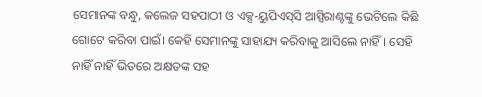ସେମାନଙ୍କ ବନ୍ଧୁ, କଲେଜ ସହପାଠୀ ଓ ଏକ୍ସ-ୟୁପିଏସ୍‌ସି ଆସ୍ପିରାଣ୍ଟଙ୍କୁ ଭେଟିଲେ କିଛି ଗୋଟେ କରିବା ପାଇଁ। କେହି ସେମାନଙ୍କୁ ସାହାଯ୍ୟ କରିବାକୁ ଆସିଲେ ନାହିଁ। ସେହି ନାହିଁ ନାହିଁ ଭିତରେ ଅକ୍ଷତଙ୍କ ସହ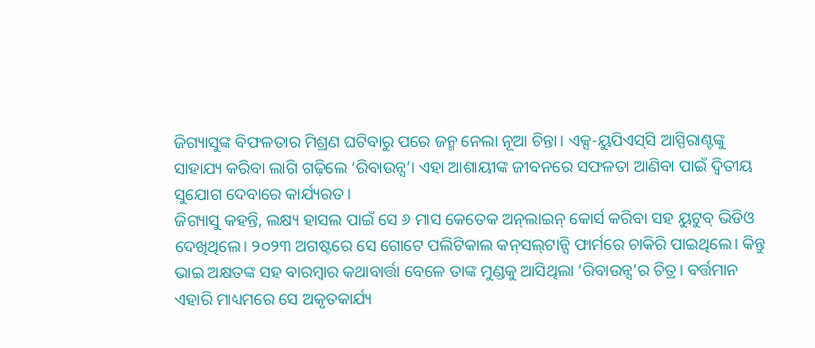ଜିଗ୍ୟାସୁଙ୍କ ବିଫଳତାର ମିଶ୍ରଣ ଘଟିବାରୁ ପରେ ଜନ୍ମ ନେଲା ନୂଆ ଚିନ୍ତା। ଏକ୍ସ-ୟୁପିଏସ୍‌ସି ଆସ୍ପିରାଣ୍ଟଙ୍କୁ ସାହାଯ୍ୟ କରିବା ଲାଗି ଗଢ଼ିଲେ ‘ରିବାଉନ୍ସ’। ଏହା ଆଶାୟୀଙ୍କ ଜୀବନରେ ସଫଳତା ଆଣିବା ପାଇଁ ଦ୍ୱିତୀୟ ସୁଯୋଗ ଦେବାରେ କାର୍ଯ୍ୟରତ।
ଜିଗ୍ୟାସୁ କହନ୍ତି, ଲକ୍ଷ୍ୟ ହାସଲ ପାଇଁ ସେ ୬ ମାସ କେତେକ ଅନ୍‌ଲାଇନ୍‌ କୋର୍ସ କରିବା ସହ ୟୁଟୁବ୍‌ ଭିଡିଓ ଦେଖିଥିଲେ। ୨୦୨୩ ଅଗଷ୍ଟରେ ସେ ଗୋଟେ ପଲିଟିକାଲ କନ୍‌ସଲ୍‌ଟାନ୍ସି ଫାର୍ମରେ ଚାକିରି ପାଇଥିଲେ। କିନ୍ତୁ ଭାଇ ଅକ୍ଷତଙ୍କ ସହ ବାରମ୍ବାର କଥାବାର୍ତ୍ତା ବେଳେ ତାଙ୍କ ମୁଣ୍ଡକୁ ଆସିଥିଲା ‘ରିବାଉନ୍ସ’ର ଚିତ୍ର। ବର୍ତ୍ତମାନ ଏହାରି ମାଧ୍ୟମରେ ସେ ଅକୃତକାର୍ଯ୍ୟ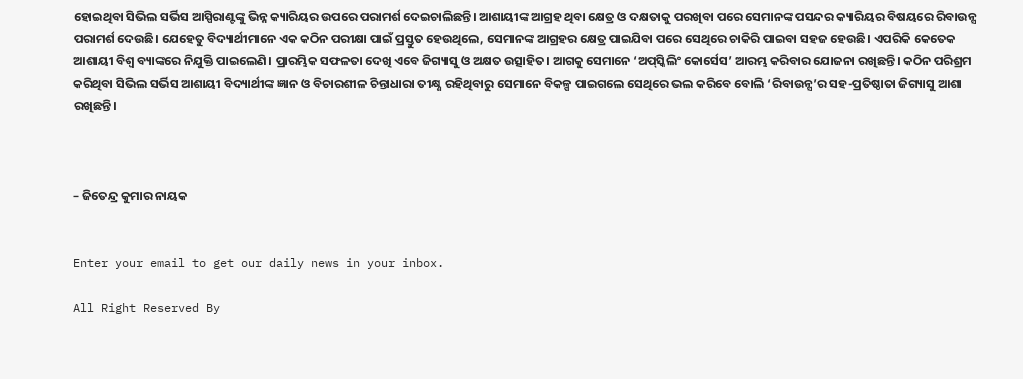ହୋଇଥିବା ସିଭିଲ ସର୍ଭିସ ଆସ୍ପିରାଣ୍ଟଙ୍କୁ ଭିନ୍ନ କ୍ୟାରିୟର ଉପରେ ପରାମର୍ଶ ଦେଇଚାଲିଛନ୍ତି। ଆଶାୟୀଙ୍କ ଆଗ୍ରହ ଥିବା କ୍ଷେତ୍ର ଓ ଦକ୍ଷତାକୁ ପରଖିବା ପରେ ସେମାନଙ୍କ ପସନ୍ଦର କ୍ୟାରିୟର ବିଷୟରେ ରିବାଉନ୍ସ ପରାମର୍ଶ ଦେଉଛି। ଯେହେତୁ ବିଦ୍ୟାର୍ଥୀମାନେ ଏକ କଠିନ ପରୀକ୍ଷା ପାଇଁ ପ୍ରସ୍ତୁତ ହେଉଥିଲେ, ସେମାନଙ୍କ ଆଗ୍ରହର କ୍ଷେତ୍ର ପାଇଯିବା ପରେ ସେଥିରେ ଚାକିରି ପାଇବା ସହଜ ହେଉଛି। ଏପରିକି କେତେକ ଆଶାୟୀ ବିଶ୍ୱ ବ୍ୟାଙ୍କରେ ନିଯୁକ୍ତି ପାଇଲେଣି। ପ୍ରାରମ୍ଭିକ ସଫଳତା ଦେଖି ଏବେ ଜିଗ୍ୟାସୁ ଓ ଅକ୍ଷତ ଉତ୍ସାହିତ। ଆଗକୁ ସେମାନେ ‘ଅପ୍‌ସ୍କିଲିଂ କୋର୍ସେସ’ ଆରମ୍ଭ କରିବାର ଯୋଜନା ରଖିଛନ୍ତି। କଠିନ ପରିଶ୍ରମ କରିଥିବା ସିଭିଲ ସର୍ଭିସ ଆଶାୟୀ ବିଦ୍ୟାର୍ଥୀଙ୍କ ଜ୍ଞାନ ଓ ବିଚାରଶୀଳ ଚିନ୍ତାଧାରା ତୀକ୍ଷ୍ଣ ରହିଥିବାରୁ ସେମାନେ ବିକଳ୍ପ ପାଇଗଲେ ସେଥିରେ ଭଲ କରିବେ ବୋଲି ‘ରିବାଉନ୍ସ’ର ସହ-ପ୍ରତିଷ୍ଠାତା ଜିଗ୍ୟାସୁ ଆଶା ରଖିଛନ୍ତି।



– ଜିତେନ୍ଦ୍ର କୁମାର ନାୟକ


Enter your email to get our daily news in your inbox.

All Right Reserved By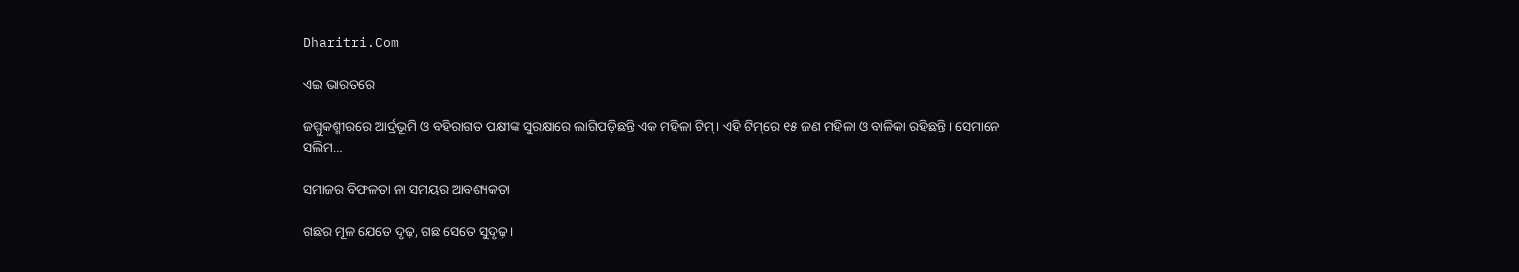Dharitri.Com

ଏଇ ଭାରତରେ

ଜମ୍ମୁକଶ୍ମୀରରେ ଆର୍ଦ୍ରଭୂମି ଓ ବହିରାଗତ ପକ୍ଷୀଙ୍କ ସୁରକ୍ଷାରେ ଲାଗିପଡ଼ିଛନ୍ତି ଏକ ମହିଳା ଟିମ୍‌। ଏହି ଟିମ୍‌ରେ ୧୫ ଜଣ ମହିଳା ଓ ବାଳିକା ରହିଛନ୍ତି। ସେମାନେ ସଲିମ…

ସମାଜର ବିଫଳତା ନା ସମୟର ଆବଶ୍ୟକତା

ଗଛର ମୂଳ ଯେତେ ଦୃଢ଼, ଗଛ ସେତେ ସୁଦୃଢ଼।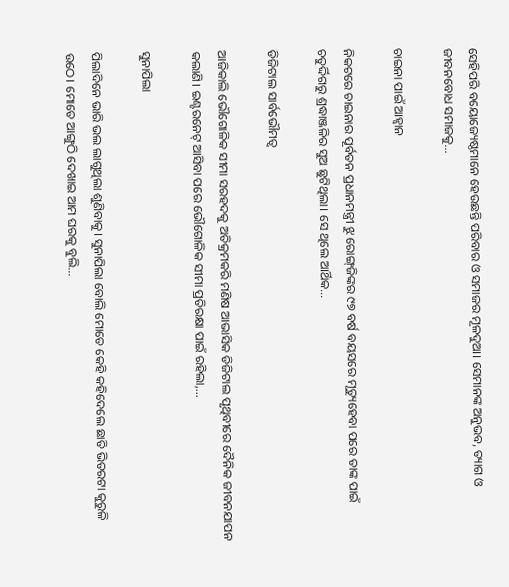ସେହିପରି ବୟୋଜ୍ୟେଷ୍ଠମାନେ ହେଉଛନ୍ତି ପରିବାର ଓ ସମାଜର ମୂଳଦୁଆ। ସେମାନଙ୍କ ଅନୁଭବ, ତ୍ୟାଗ ଓ ଜୀବନବୋଧ ସମାଜକୁ…

ଚାଇନା ପାଇଁ ଆହ୍ବାନ

ନିକଟରେ ଚାଇନାର ପୂର୍ବତନ ପ୍ରଧାନମନ୍ତ୍ରୀ ଝୁ ରୋଙ୍ଗ୍‌ଜିଙ୍କର ୯୭ ବର୍ଷ ବୟସରେ ମୃତ୍ୟୁହେବା ପରେ ତାଙ୍କ ପାଇଁ ଚତୁର୍ଦ୍ଦିଗରୁ ଶ୍ରଦ୍ଧାଞ୍ଜଳିର ସୁଅ ଛୁଟିଥିଲା। ସେ ଥିଲେ ଆର୍ଥିକ…

ଡିଜିଟାଲ ସାର୍ବଭୌମତ୍ୱ

ଆଜିକାଲି ଭୌଗୋଳିକ ସୀମା ସରହଦକୁ ଅତିକ୍ରମକରି ମଣିଷ ଆଭାସିକ ଡିଜିଟାଲ ପୃଥିବୀରେ ଦୈନିକ ଜୀବନଯାପନ କଲାଣି। ଇଣ୍ଟରନେଟ୍‌ ଆସିବା ପରେ ଭୌଗୋଳିକ ସୀମା ପ୍ରତିରକ୍ଷା ପାଇଁ ରହିଲା,…

ସୁନାପିଲା

ପିଲାଦିନେ ଭାରି ଭଲ ଲାଗୁଥିଲା ଶୁଣିବାକୁ। ସୁନାପିଲା ବୋଲି ମୋତେ କେହି କହିଦେଲେ ଛାତି ଭିତରଟା କୁରୁଳି ଉଠେ। ମୋତେ ଆଙ୍ଗୁଠି ଦେଖାଇ ଆମ ଘରକୁ ବୁଲି…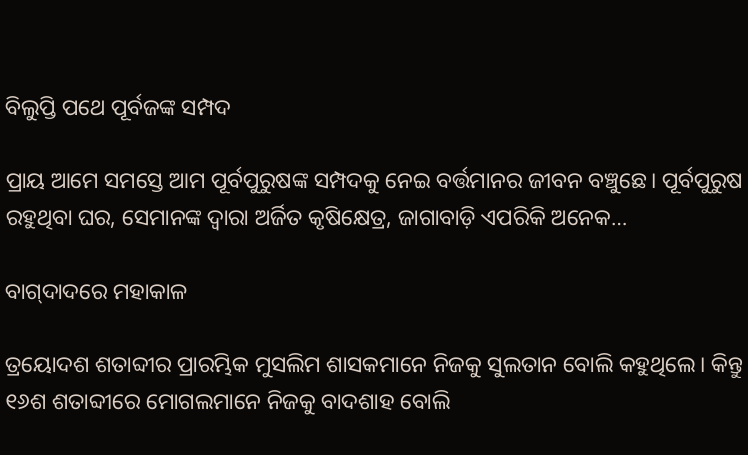ବିଲୁପ୍ତି ପଥେ ପୂର୍ବଜଙ୍କ ସମ୍ପଦ

ପ୍ରାୟ ଆମେ ସମସ୍ତେ ଆମ ପୂର୍ବପୁରୁଷଙ୍କ ସମ୍ପଦକୁ ନେଇ ବର୍ତ୍ତମାନର ଜୀବନ ବଞ୍ଚୁଛେ। ପୂର୍ବପୁରୁଷ ରହୁଥିବା ଘର, ସେମାନଙ୍କ ଦ୍ୱାରା ଅର୍ଜିତ କୃଷିକ୍ଷେତ୍ର, ଜାଗାବାଡ଼ି ଏପରିକି ଅନେକ…

ବାଗ୍‌ଦାଦରେ ମହାକାଳ

ତ୍ରୟୋଦଶ ଶତାବ୍ଦୀର ପ୍ରାରମ୍ଭିକ ମୁସଲିମ ଶାସକମାନେ ନିଜକୁ ସୁଲତାନ ବୋଲି କହୁଥିଲେ। କିନ୍ତୁ ୧୬ଶ ଶତାବ୍ଦୀରେ ମୋଗଲମାନେ ନିଜକୁ ବାଦଶାହ ବୋଲି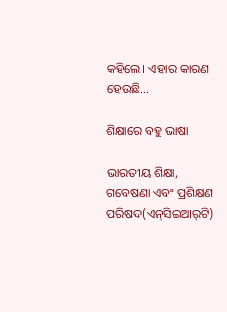କହିଲେ। ଏହାର କାରଣ ହେଉଛି…

ଶିକ୍ଷାରେ ବହୁ ଭାଷା

ଭାରତୀୟ ଶିକ୍ଷା, ଗବେଷଣା ଏବଂ ପ୍ରଶିକ୍ଷଣ ପରିଷଦ(ଏନ୍‌ସିଇଆର୍‌ଟି)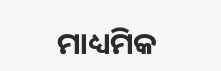ମାଧ୍ୟମିକ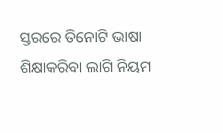ସ୍ତରରେ ତିନୋଟି ଭାଷା ଶିକ୍ଷାକରିବା ଲାଗି ନିୟମ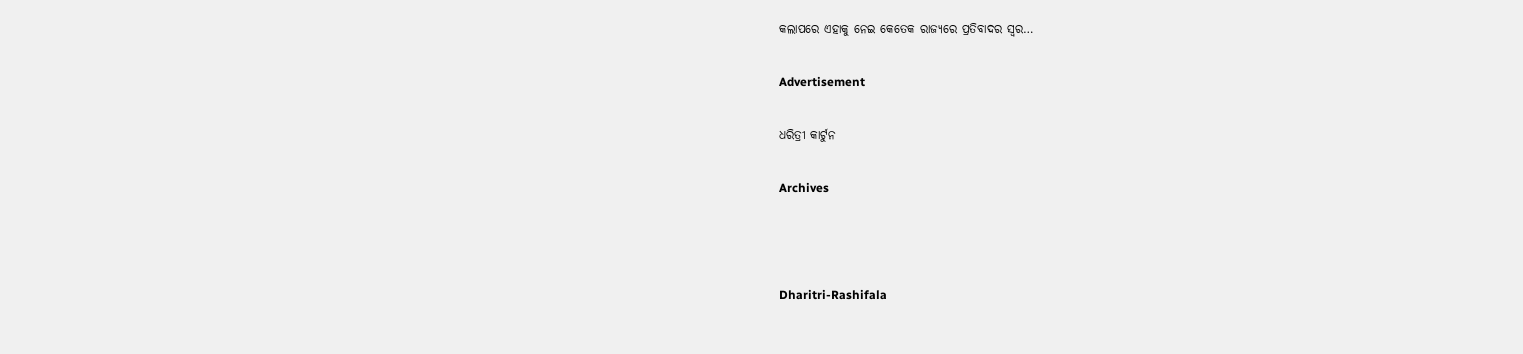କଲାପରେ ଏହାକୁ ନେଇ କେତେକ ରାଜ୍ୟରେ ପ୍ରତିବାଦର ସ୍ବର…

Advertisement

ଧରିତ୍ରୀ କାର୍ଟୁନ

Archives



Dharitri-Rashifala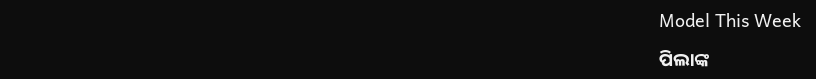Model This Week

ପିଲାଙ୍କ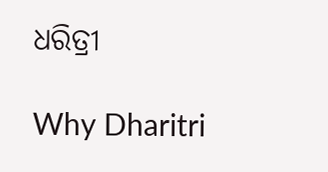ଧରିତ୍ରୀ

Why Dharitri